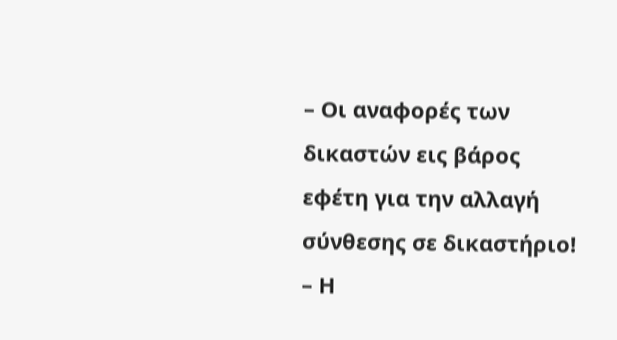– Οι αναφορές των δικαστών εις βάρος εφέτη για την αλλαγή σύνθεσης σε δικαστήριο!
– Η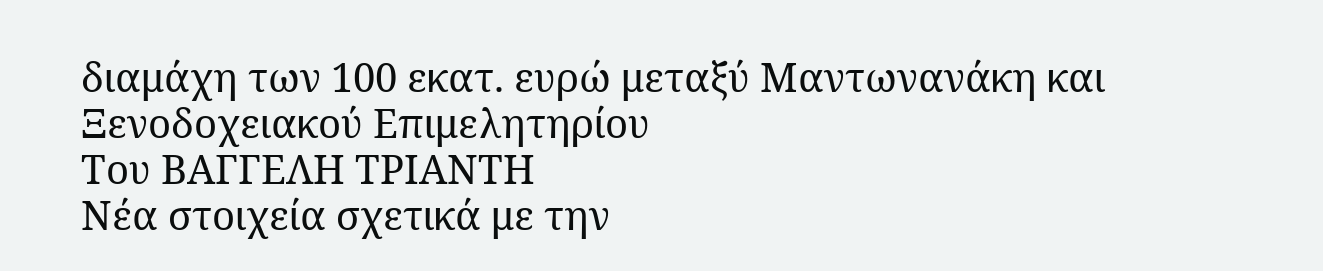διαμάχη των 100 εκατ. ευρώ μεταξύ Μαντωνανάκη και Ξενοδοχειακού Επιμελητηρίου
Του ΒΑΓΓΕΛΗ ΤΡΙΑΝΤΗ
Νέα στοιχεία σχετικά με την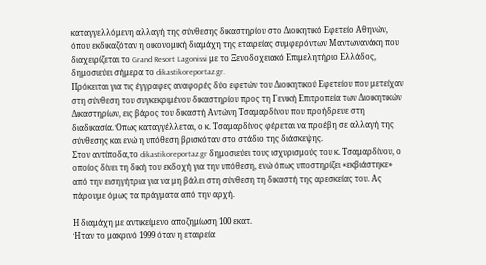καταγγελλόμενη αλλαγή της σύνθεσης δικαστηρίου στο Διοικητικό Εφετείο Αθηνών, όπου εκδικαζόταν η οικονομική διαμάχη της εταιρείας συμφερόντων Μαντωνανάκη που διαχειρίζεται το Grand Resort Lagonissi με το Ξενοδοχειακό Επιμελητήριο Ελλάδος, δημοσιεύει σήμερα το dikastikoreportaz.gr.
Πρόκειται για τις έγγραφες αναφορές δύο εφετών του Διοικητικού Εφετείου που μετείχαν στη σύνθεση του συγκεκριμένου δικαστηρίου προς τη Γενική Επιτροπεία των Διοικητικών Δικαστηρίων, εις βάρος του δικαστή Αντώνη Τσαμαρδίνου που προήδρευε στη διαδικασία. Όπως καταγγέλλεται, ο κ. Τσαμαρδίνος φέρεται να προέβη σε αλλαγή της σύνθεσης και ενώ η υπόθεση βρισκόταν στο στάδιο της διάσκεψης.
Στον αντίποδα,το dikastikoreportaz.gr δημοσιεύει τους ισχυρισμούς του κ. Τσαμαρδίνου, ο οποίος δίνει τη δική του εκδοχή για την υπόθεση, ενώ όπως υποστηρίζει «εκβιάστηκε» από την εισηγήτρια για να μη βάλει στη σύνθεση τη δικαστή της αρεσκείας του. Ας πάρουμε όμως τα πράγματα από την αρχή.

Η διαμάχη με αντικείμενο αποζημίωση 100 εκατ.
Ήταν το μακρινό 1999 όταν η εταιρεία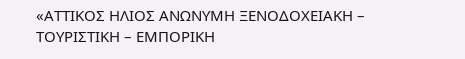«ΑΤΤΙΚΟΣ ΗΛΙΟΣ ΑΝΩΝΥΜΗ ΞΕΝΟΔΟΧΕΙΑΚΗ – ΤΟΥΡΙΣΤΙΚΗ – ΕΜΠΟΡΙΚΗ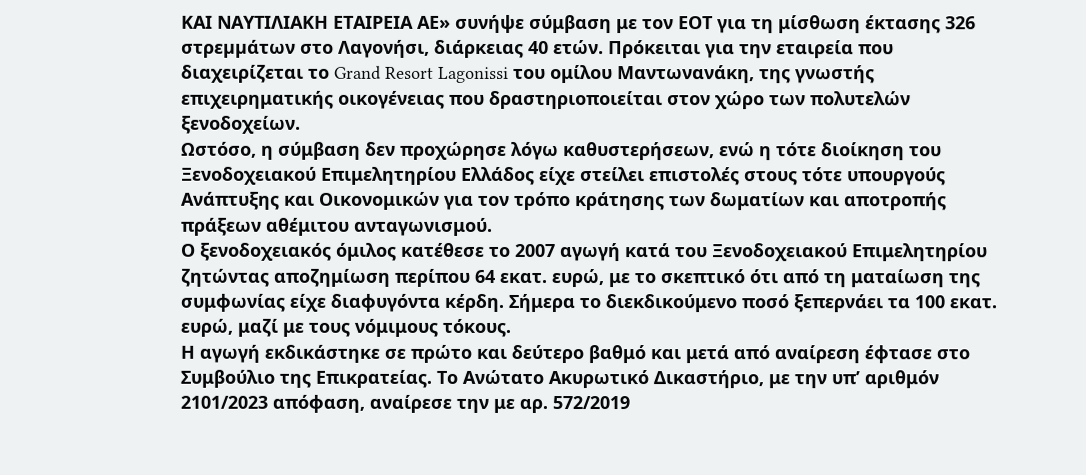ΚΑΙ ΝΑΥΤΙΛΙΑΚΗ ΕΤΑΙΡΕΙΑ ΑΕ» συνήψε σύμβαση με τον ΕΟΤ για τη μίσθωση έκτασης 326 στρεµµάτων στο Λαγονήσι, διάρκειας 40 ετών. Πρόκειται για την εταιρεία που διαχειρίζεται το Grand Resort Lagonissi του ομίλου Μαντωνανάκη, της γνωστής επιχειρηματικής οικογένειας που δραστηριοποιείται στον χώρο των πολυτελών ξενοδοχείων.
Ωστόσο, η σύμβαση δεν προχώρησε λόγω καθυστερήσεων, ενώ η τότε διοίκηση του Ξενοδοχειακού Επιμελητηρίου Ελλάδος είχε στείλει επιστολές στους τότε υπουργούς Ανάπτυξης και Οικονομικών για τον τρόπο κράτησης των δωματίων και αποτροπής πράξεων αθέμιτου ανταγωνισμού.
Ο ξενοδοχειακός όμιλος κατέθεσε το 2007 αγωγή κατά του Ξενοδοχειακού Επιμελητηρίου ζητώντας αποζημίωση περίπου 64 εκατ. ευρώ, με το σκεπτικό ότι από τη ματαίωση της συμφωνίας είχε διαφυγόντα κέρδη. Σήμερα το διεκδικούμενο ποσό ξεπερνάει τα 100 εκατ. ευρώ, μαζί με τους νόμιμους τόκους.
Η αγωγή εκδικάστηκε σε πρώτο και δεύτερο βαθμό και μετά από αναίρεση έφτασε στο Συμβούλιο της Επικρατείας. Το Ανώτατο Ακυρωτικό Δικαστήριο, με την υπ’ αριθμόν 2101/2023 απόφαση, αναίρεσε την με αρ. 572/2019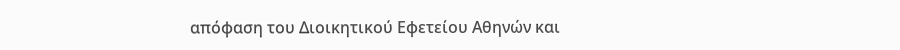απόφαση του Διοικητικού Εφετείου Αθηνών και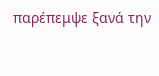παρέπεμψε ξανά την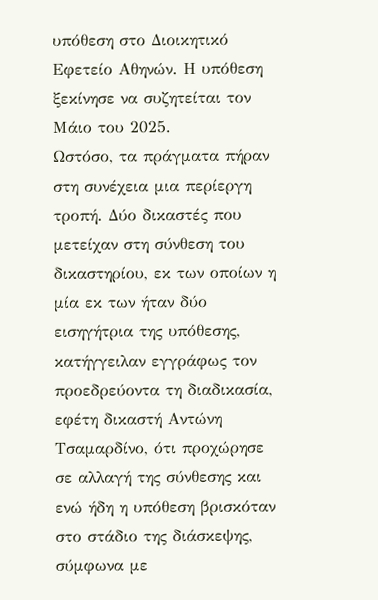υπόθεση στο Διοικητικό Εφετείο Αθηνών. Η υπόθεση ξεκίνησε να συζητείται τον Μάιο του 2025.
Ωστόσο, τα πράγματα πήραν στη συνέχεια μια περίεργη τροπή. Δύο δικαστές που μετείχαν στη σύνθεση του δικαστηρίου, εκ των οποίων η μία εκ των ήταν δύο εισηγήτρια της υπόθεσης, κατήγγειλαν εγγράφως τον προεδρεύοντα τη διαδικασία, εφέτη δικαστή Αντώνη Τσαμαρδίνο, ότι προχώρησε σε αλλαγή της σύνθεσης και ενώ ήδη η υπόθεση βρισκόταν στο στάδιο της διάσκεψης, σύμφωνα με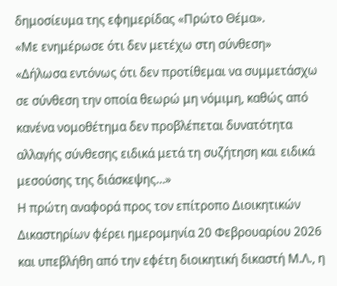δημοσίευμα της εφημερίδας «Πρώτο Θέμα».
«Με ενημέρωσε ότι δεν μετέχω στη σύνθεση»
«Δήλωσα εντόνως ότι δεν προτίθεμαι να συμμετάσχω σε σύνθεση την οποία θεωρώ μη νόμιμη, καθώς από κανένα νομοθέτημα δεν προβλέπεται δυνατότητα αλλαγής σύνθεσης ειδικά μετά τη συζήτηση και ειδικά μεσούσης της διάσκεψης…»
Η πρώτη αναφορά προς τον επίτροπο Διοικητικών Δικαστηρίων φέρει ημερομηνία 20 Φεβρουαρίου 2026 και υπεβλήθη από την εφέτη διοικητική δικαστή Μ.Λ., η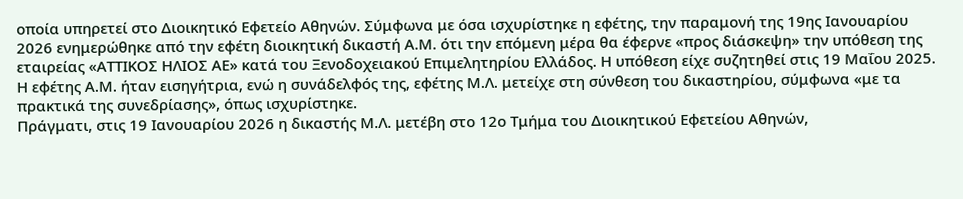οποία υπηρετεί στο Διοικητικό Εφετείο Αθηνών. Σύμφωνα με όσα ισχυρίστηκε η εφέτης, την παραμονή της 19ης Ιανουαρίου 2026 ενημερώθηκε από την εφέτη διοικητική δικαστή Α.Μ. ότι την επόμενη μέρα θα έφερνε «προς διάσκεψη» την υπόθεση της εταιρείας «ΑΤΤΙΚΟΣ ΗΛΙΟΣ ΑΕ» κατά του Ξενοδοχειακού Επιμελητηρίου Ελλάδος. Η υπόθεση είχε συζητηθεί στις 19 Μαΐου 2025. Η εφέτης Α.Μ. ήταν εισηγήτρια, ενώ η συνάδελφός της, εφέτης Μ.Λ. μετείχε στη σύνθεση του δικαστηρίου, σύμφωνα «με τα πρακτικά της συνεδρίασης», όπως ισχυρίστηκε.
Πράγματι, στις 19 Ιανουαρίου 2026 η δικαστής Μ.Λ. μετέβη στο 12ο Τμήμα του Διοικητικού Εφετείου Αθηνών,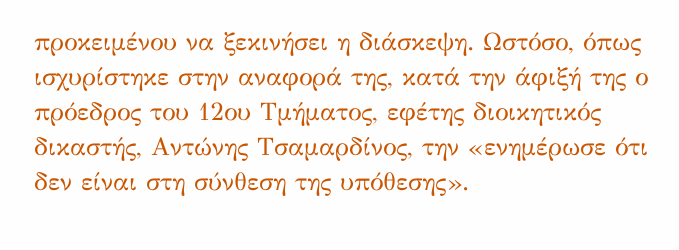προκειμένου να ξεκινήσει η διάσκεψη. Ωστόσο, όπως ισχυρίστηκε στην αναφορά της, κατά την άφιξή της ο πρόεδρος του 12ου Τμήματος, εφέτης διοικητικός δικαστής, Αντώνης Τσαμαρδίνος, την «ενημέρωσε ότι δεν είναι στη σύνθεση της υπόθεσης».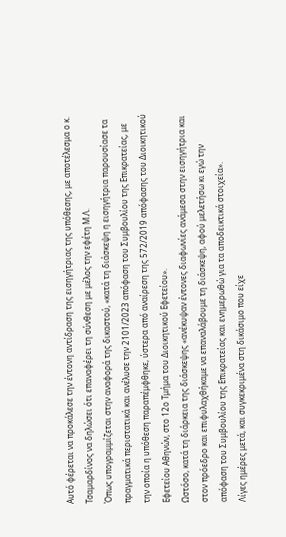Αυτό φέρεται να προκάλεσε την έντονη αντίδραση της εισηγήτριας της υπόθεσης, με αποτέλεσμα ο κ. Τσαμαρδίνος να δηλώσει ότι επαναφέρει τη σύνθεση με μέλος την εφέτη Μ.Λ.
Όπως υπογραμμίζεται στην αναφορά της δικαστού, «κατά τη διάσκεψη η εισηγήτρια παρουσίασε τα πραγματικά περιστατικά και ανέλυσε την 2101/2023 απόφαση του Συμβουλίου της Επικρατείας, με την οποία η υπόθεση παραπέμφθηκε, ύστερα από αναίρεση της 572/2019 απόφασης του Διοικητικού Εφετείου Αθηνών, στο 12ο Τμήμα του Διοικητικού Εφετείου».
Ωστόσο, κατά τη διάρκεια της διάσκεψης «ανέκυψαν έντονες διαφωνίες ανάμεσα στην εισηγήτρια και στον πρόεδρο και επιφυλαχθήκαμε να επαναλάβουμε τη διάσκεψη, αφού μελετήσω κι εγώ την απόφαση του Συμβουλίου της Επικρατείας και ενημερωθώ για τα αποδεικτικά στοιχεία».
Λίγες ημέρες μετά, και συγκεκριμένα στη δικάσιμο που είχε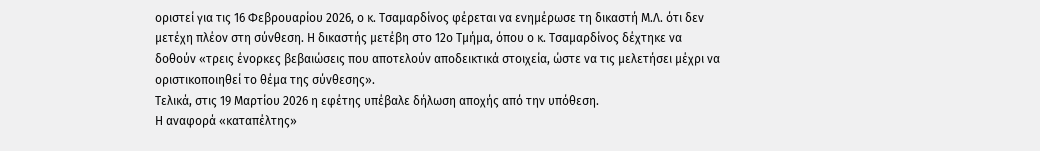οριστεί για τις 16 Φεβρουαρίου 2026, ο κ. Τσαμαρδίνος φέρεται να ενημέρωσε τη δικαστή Μ.Λ. ότι δεν μετέχη πλέον στη σύνθεση. Η δικαστής μετέβη στο 12ο Τμήμα, όπου ο κ. Τσαμαρδίνος δέχτηκε να δοθούν «τρεις ένορκες βεβαιώσεις που αποτελούν αποδεικτικά στοιχεία, ώστε να τις μελετήσει μέχρι να οριστικοποιηθεί το θέμα της σύνθεσης».
Τελικά, στις 19 Μαρτίου 2026 η εφέτης υπέβαλε δήλωση αποχής από την υπόθεση.
Η αναφορά «καταπέλτης»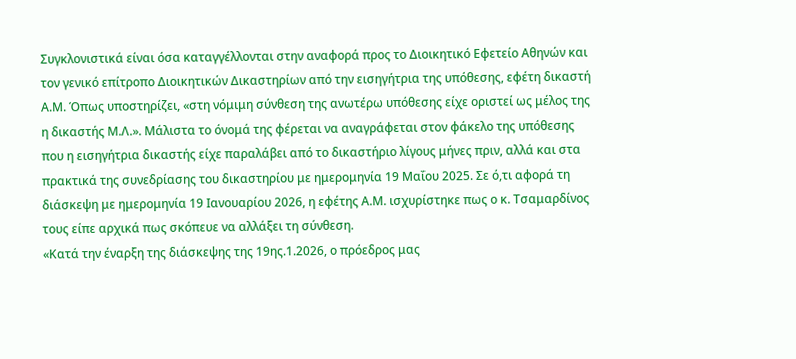Συγκλονιστικά είναι όσα καταγγέλλονται στην αναφορά προς το Διοικητικό Εφετείο Αθηνών και τον γενικό επίτροπο Διοικητικών Δικαστηρίων από την εισηγήτρια της υπόθεσης, εφέτη δικαστή Α.Μ. Όπως υποστηρίζει, «στη νόμιμη σύνθεση της ανωτέρω υπόθεσης είχε οριστεί ως μέλος της η δικαστής Μ.Λ.». Μάλιστα το όνομά της φέρεται να αναγράφεται στον φάκελο της υπόθεσης που η εισηγήτρια δικαστής είχε παραλάβει από το δικαστήριο λίγους μήνες πριν, αλλά και στα πρακτικά της συνεδρίασης του δικαστηρίου με ημερομηνία 19 Μαΐου 2025. Σε ό,τι αφορά τη διάσκεψη με ημερομηνία 19 Ιανουαρίου 2026, η εφέτης Α.Μ. ισχυρίστηκε πως ο κ. Τσαμαρδίνος τους είπε αρχικά πως σκόπευε να αλλάξει τη σύνθεση.
«Κατά την έναρξη της διάσκεψης της 19ης.1.2026, ο πρόεδρος μας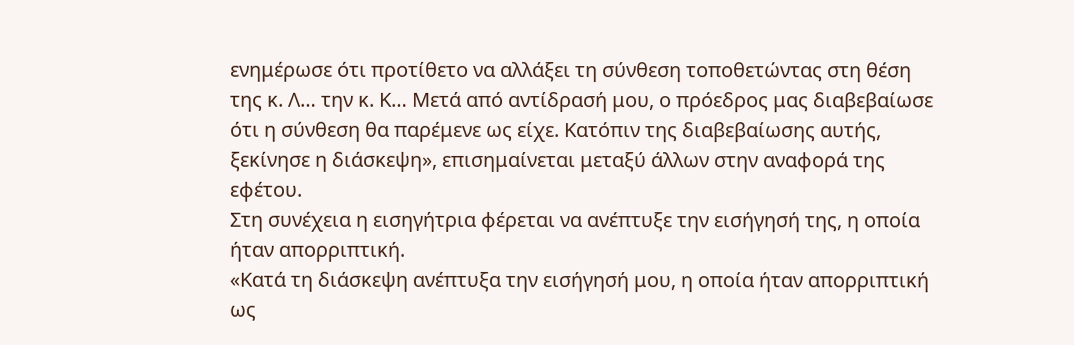ενημέρωσε ότι προτίθετο να αλλάξει τη σύνθεση τοποθετώντας στη θέση της κ. Λ… την κ. Κ… Μετά από αντίδρασή μου, ο πρόεδρος μας διαβεβαίωσε ότι η σύνθεση θα παρέμενε ως είχε. Κατόπιν της διαβεβαίωσης αυτής, ξεκίνησε η διάσκεψη», επισημαίνεται μεταξύ άλλων στην αναφορά της εφέτου.
Στη συνέχεια η εισηγήτρια φέρεται να ανέπτυξε την εισήγησή της, η οποία ήταν απορριπτική.
«Κατά τη διάσκεψη ανέπτυξα την εισήγησή μου, η οποία ήταν απορριπτική ως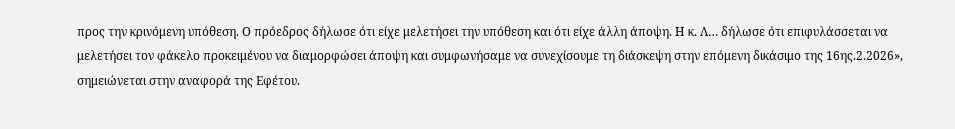προς την κρινόμενη υπόθεση. Ο πρόεδρος δήλωσε ότι είχε μελετήσει την υπόθεση και ότι είχε άλλη άποψη. Η κ. Λ… δήλωσε ότι επιφυλάσσεται να μελετήσει τον φάκελο προκειμένου να διαμορφώσει άποψη και συμφωνήσαμε να συνεχίσουμε τη διάσκεψη στην επόμενη δικάσιμο της 16ης.2.2026», σημειώνεται στην αναφορά της Εφέτου.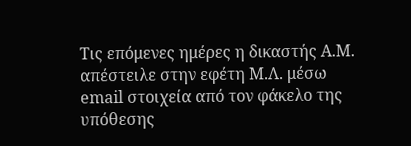Τις επόμενες ημέρες η δικαστής Α.Μ. απέστειλε στην εφέτη Μ.Λ. μέσω email στοιχεία από τον φάκελο της υπόθεσης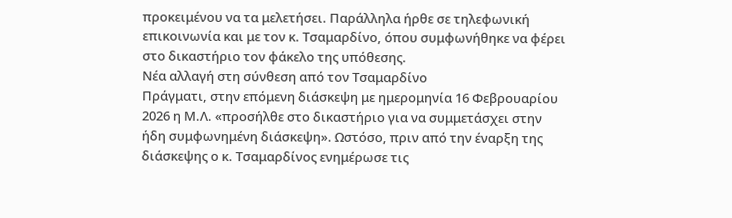προκειμένου να τα μελετήσει. Παράλληλα ήρθε σε τηλεφωνική επικοινωνία και με τον κ. Τσαμαρδίνο, όπου συμφωνήθηκε να φέρει στο δικαστήριο τον φάκελο της υπόθεσης.
Νέα αλλαγή στη σύνθεση από τον Τσαμαρδίνο
Πράγματι, στην επόμενη διάσκεψη με ημερομηνία 16 Φεβρουαρίου 2026 η Μ.Λ. «προσήλθε στο δικαστήριο για να συμμετάσχει στην ήδη συμφωνημένη διάσκεψη». Ωστόσο, πριν από την έναρξη της διάσκεψης ο κ. Τσαμαρδίνος ενημέρωσε τις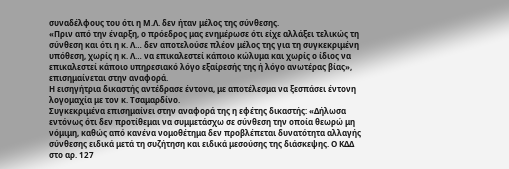συναδέλφους του ότι η Μ.Λ. δεν ήταν μέλος της σύνθεσης.
«Πριν από την έναρξη, ο πρόεδρος μας ενημέρωσε ότι είχε αλλάξει τελικώς τη σύνθεση και ότι η κ. Λ… δεν αποτελούσε πλέον μέλος της για τη συγκεκριμένη υπόθεση, χωρίς η κ. Λ… να επικαλεστεί κάποιο κώλυμα και χωρίς ο ίδιος να επικαλεστεί κάποιο υπηρεσιακό λόγο εξαίρεσής της ή λόγο ανωτέρας βίας», επισημαίνεται στην αναφορά.
Η εισηγήτρια δικαστής αντέδρασε έντονα, με αποτέλεσμα να ξεσπάσει έντονη λογομαχία με τον κ. Τσαμαρδίνο.
Συγκεκριμένα επισημαίνει στην αναφορά της η εφέτης δικαστής: «Δήλωσα εντόνως ότι δεν προτίθεμαι να συμμετάσχω σε σύνθεση την οποία θεωρώ μη νόμιμη, καθώς από κανένα νομοθέτημα δεν προβλέπεται δυνατότητα αλλαγής σύνθεσης ειδικά μετά τη συζήτηση και ειδικά μεσούσης της διάσκεψης. Ο ΚΔΔ στο αρ. 127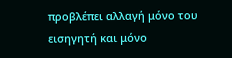προβλέπει αλλαγή μόνο του εισηγητή και μόνο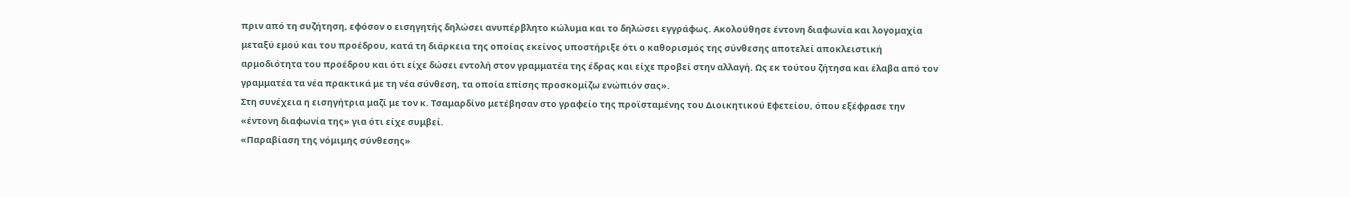πριν από τη συζήτηση, εφόσον ο εισηγητής δηλώσει ανυπέρβλητο κώλυμα και το δηλώσει εγγράφως. Ακολούθησε έντονη διαφωνία και λογομαχία μεταξύ εμού και του προέδρου, κατά τη διάρκεια της οποίας εκείνος υποστήριξε ότι ο καθορισμός της σύνθεσης αποτελεί αποκλειστική αρμοδιότητα του προέδρου και ότι είχε δώσει εντολή στον γραμματέα της έδρας και είχε προβεί στην αλλαγή. Ως εκ τούτου ζήτησα και έλαβα από τον γραμματέα τα νέα πρακτικά με τη νέα σύνθεση, τα οποία επίσης προσκομίζω ενώπιόν σας».
Στη συνέχεια η εισηγήτρια μαζί με τον κ. Τσαμαρδίνο μετέβησαν στο γραφείο της προϊσταμένης του Διοικητικού Εφετείου, όπου εξέφρασε την «έντονη διαφωνία της» για ότι είχε συμβεί.
«Παραβίαση της νόμιμης σύνθεσης»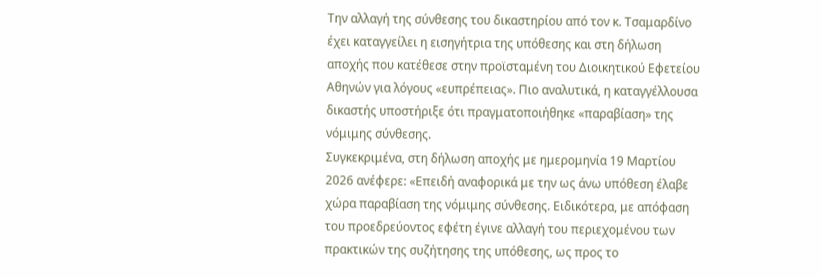Την αλλαγή της σύνθεσης του δικαστηρίου από τον κ. Τσαμαρδίνο έχει καταγγείλει η εισηγήτρια της υπόθεσης και στη δήλωση αποχής που κατέθεσε στην προϊσταμένη του Διοικητικού Εφετείου Αθηνών για λόγους «ευπρέπειας». Πιο αναλυτικά, η καταγγέλλουσα δικαστής υποστήριξε ότι πραγματοποιήθηκε «παραβίαση» της νόμιμης σύνθεσης.
Συγκεκριμένα, στη δήλωση αποχής με ημερομηνία 19 Μαρτίου 2026 ανέφερε: «Επειδή αναφορικά με την ως άνω υπόθεση έλαβε χώρα παραβίαση της νόμιμης σύνθεσης. Ειδικότερα, με απόφαση του προεδρεύοντος εφέτη έγινε αλλαγή του περιεχομένου των πρακτικών της συζήτησης της υπόθεσης, ως προς το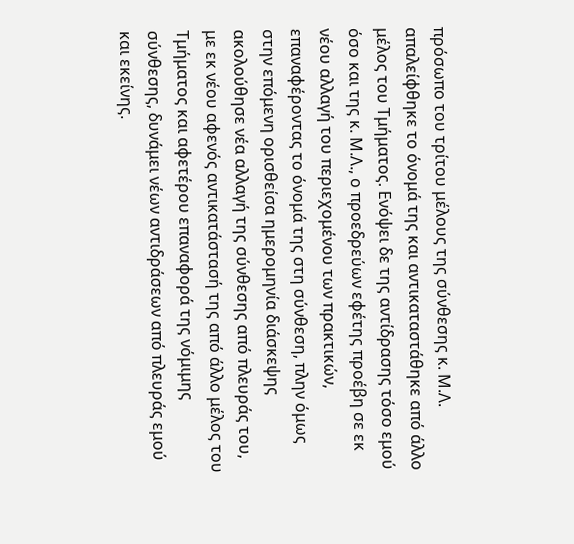πρόσωπο του τρίτου μέλους της σύνθεσης κ. Μ.Λ. απαλείφθηκε το όνομά της και αντικαταστάθηκε από άλλο μέλος του Τμήματος. Ενόψει δε της αντίδρασης τόσο εμού όσο και της κ. Μ.Λ., ο προεδρεύων εφέτης προέβη σε εκ νέου αλλαγή του περιεχομένου των πρακτικών, επαναφέροντας το όνομά της στη σύνθεση, πλην όμως στην επόμενη ορισθείσα ημερομηνία διάσκεψης ακολούθησε νέα αλλαγή της σύνθεσης από πλευράς του, με εκ νέου αφενός αντικατάστασή της από άλλο μέλος του Τμήματος και αφετέρου επαναφορά της νόμιμης σύνθεσης, δυνάμει νέων αντιδράσεων από πλευράς εμού και εκείνης.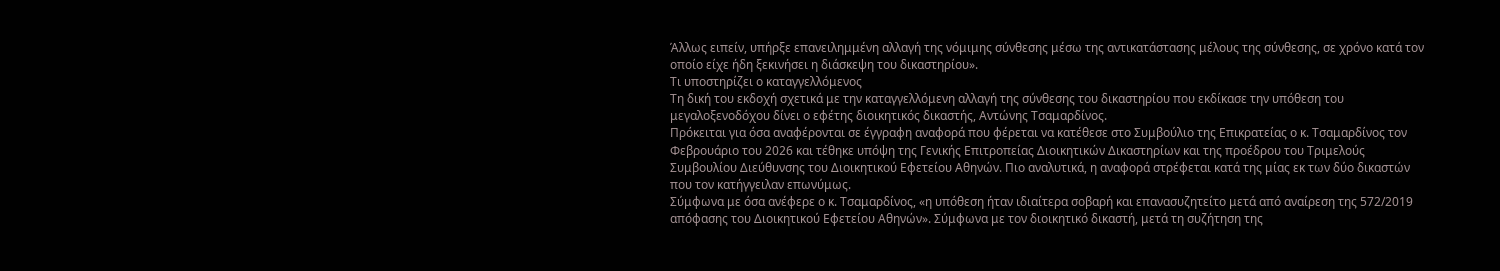Άλλως ειπείν, υπήρξε επανειλημμένη αλλαγή της νόμιμης σύνθεσης μέσω της αντικατάστασης μέλους της σύνθεσης, σε χρόνο κατά τον οποίο είχε ήδη ξεκινήσει η διάσκεψη του δικαστηρίου».
Τι υποστηρίζει ο καταγγελλόμενος
Τη δική του εκδοχή σχετικά με την καταγγελλόμενη αλλαγή της σύνθεσης του δικαστηρίου που εκδίκασε την υπόθεση του μεγαλοξενοδόχου δίνει ο εφέτης διοικητικός δικαστής, Αντώνης Τσαμαρδίνος.
Πρόκειται για όσα αναφέρονται σε έγγραφη αναφορά που φέρεται να κατέθεσε στο Συμβούλιο της Επικρατείας ο κ. Τσαμαρδίνος τον Φεβρουάριο του 2026 και τέθηκε υπόψη της Γενικής Επιτροπείας Διοικητικών Δικαστηρίων και της προέδρου του Τριμελούς Συμβουλίου Διεύθυνσης του Διοικητικού Εφετείου Αθηνών. Πιο αναλυτικά, η αναφορά στρέφεται κατά της μίας εκ των δύο δικαστών που τον κατήγγειλαν επωνύμως.
Σύμφωνα με όσα ανέφερε ο κ. Τσαμαρδίνος, «η υπόθεση ήταν ιδιαίτερα σοβαρή και επανασυζητείτο μετά από αναίρεση της 572/2019 απόφασης του Διοικητικού Εφετείου Αθηνών». Σύμφωνα με τον διοικητικό δικαστή, μετά τη συζήτηση της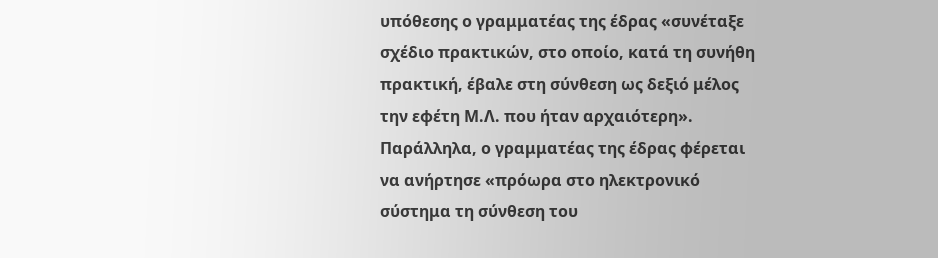υπόθεσης ο γραμματέας της έδρας «συνέταξε σχέδιο πρακτικών, στο οποίο, κατά τη συνήθη πρακτική, έβαλε στη σύνθεση ως δεξιό μέλος την εφέτη Μ.Λ. που ήταν αρχαιότερη». Παράλληλα, ο γραμματέας της έδρας φέρεται να ανήρτησε «πρόωρα στο ηλεκτρονικό σύστημα τη σύνθεση του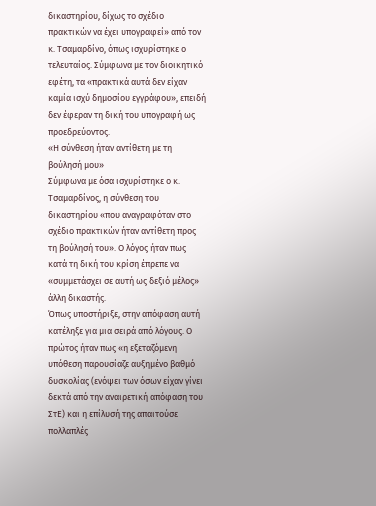δικαστηρίου, δίχως το σχέδιο πρακτικών να έχει υπογραφεί» από τον κ. Τσαμαρδίνο, όπως ισχυρίστηκε ο τελευταίος. Σύμφωνα με τον διοικητικό εφέτη, τα «πρακτικά αυτά δεν είχαν καμία ισχύ δημοσίου εγγράφου», επειδή δεν έφεραν τη δική του υπογραφή ως προεδρεύοντος.
«Η σύνθεση ήταν αντίθετη με τη βούλησή μου»
Σύμφωνα με όσα ισχυρίστηκε ο κ. Τσαμαρδίνος, η σύνθεση του δικαστηρίου «που αναγραφόταν στο σχέδιο πρακτικών ήταν αντίθετη προς τη βούλησή του». Ο λόγος ήταν πως κατά τη δική του κρίση έπρεπε να «συμμετάσχει σε αυτή ως δεξιό μέλος» άλλη δικαστής.
Όπως υποστήριξε, στην απόφαση αυτή κατέληξε για μια σειρά από λόγους. Ο πρώτος ήταν πως «η εξεταζόμενη υπόθεση παρουσίαζε αυξημένο βαθμό δυσκολίας (ενόψει των όσων είχαν γίνει δεκτά από την αναιρετική απόφαση του ΣτΕ) και η επίλυσή της απαιτούσε πολλαπλές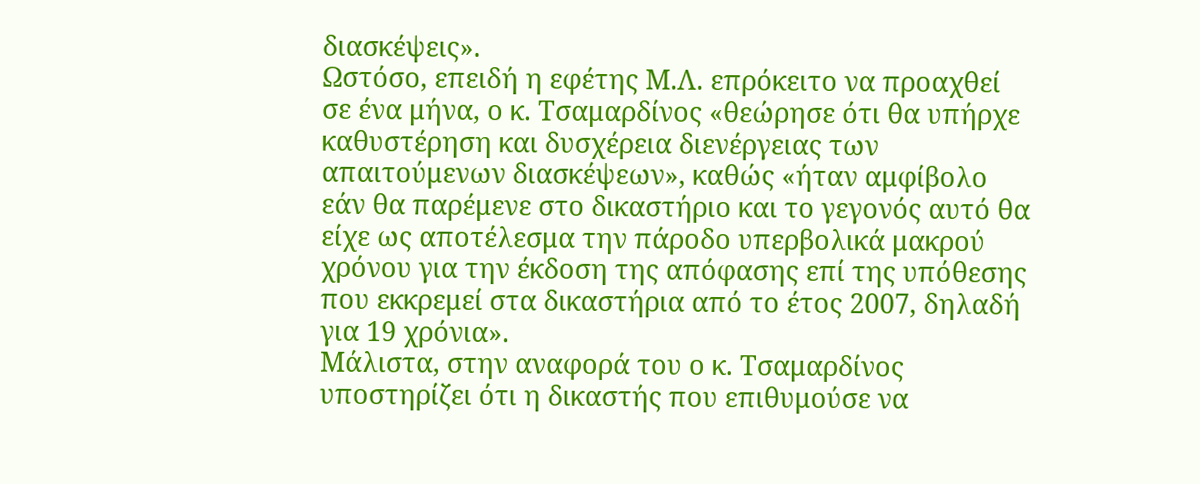διασκέψεις».
Ωστόσο, επειδή η εφέτης Μ.Λ. επρόκειτο να προαχθεί σε ένα μήνα, ο κ. Τσαμαρδίνος «θεώρησε ότι θα υπήρχε καθυστέρηση και δυσχέρεια διενέργειας των απαιτούμενων διασκέψεων», καθώς «ήταν αμφίβολο εάν θα παρέμενε στο δικαστήριο και το γεγονός αυτό θα είχε ως αποτέλεσμα την πάροδο υπερβολικά μακρού χρόνου για την έκδοση της απόφασης επί της υπόθεσης που εκκρεμεί στα δικαστήρια από το έτος 2007, δηλαδή για 19 χρόνια».
Μάλιστα, στην αναφορά του ο κ. Τσαμαρδίνος υποστηρίζει ότι η δικαστής που επιθυμούσε να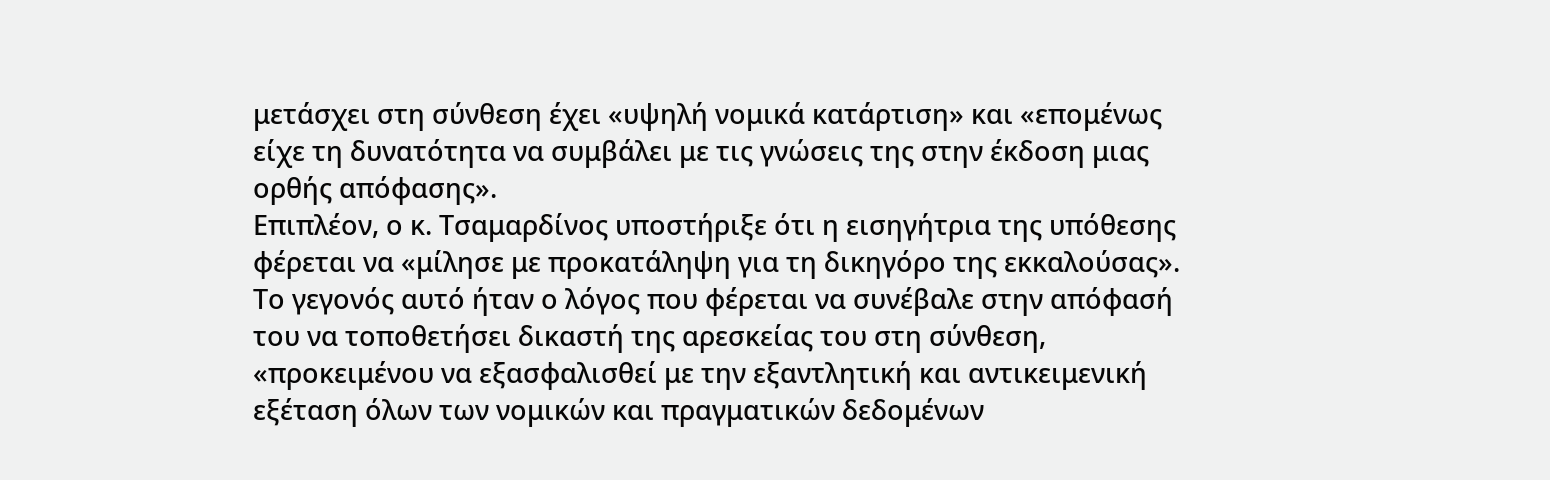μετάσχει στη σύνθεση έχει «υψηλή νομικά κατάρτιση» και «επομένως είχε τη δυνατότητα να συμβάλει με τις γνώσεις της στην έκδοση μιας ορθής απόφασης».
Επιπλέον, ο κ. Τσαμαρδίνος υποστήριξε ότι η εισηγήτρια της υπόθεσης φέρεται να «μίλησε με προκατάληψη για τη δικηγόρο της εκκαλούσας». Το γεγονός αυτό ήταν ο λόγος που φέρεται να συνέβαλε στην απόφασή του να τοποθετήσει δικαστή της αρεσκείας του στη σύνθεση, «προκειμένου να εξασφαλισθεί με την εξαντλητική και αντικειμενική εξέταση όλων των νομικών και πραγματικών δεδομένων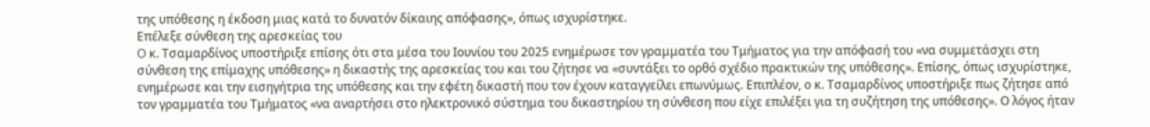της υπόθεσης η έκδοση μιας κατά το δυνατόν δίκαιης απόφασης», όπως ισχυρίστηκε.
Επέλεξε σύνθεση της αρεσκείας του
O κ. Τσαμαρδίνος υποστήριξε επίσης ότι στα μέσα του Ιουνίου του 2025 ενημέρωσε τον γραμματέα του Τμήματος για την απόφασή του «να συμμετάσχει στη σύνθεση της επίμαχης υπόθεσης» η δικαστής της αρεσκείας του και του ζήτησε να «συντάξει το ορθό σχέδιο πρακτικών της υπόθεσης». Επίσης, όπως ισχυρίστηκε, ενημέρωσε και την εισηγήτρια της υπόθεσης και την εφέτη δικαστή που τον έχουν καταγγείλει επωνύμως. Επιπλέον, ο κ. Τσαμαρδίνος υποστήριξε πως ζήτησε από τον γραμματέα του Τμήματος «να αναρτήσει στο ηλεκτρονικό σύστημα του δικαστηρίου τη σύνθεση που είχε επιλέξει για τη συζήτηση της υπόθεσης». Ο λόγος ήταν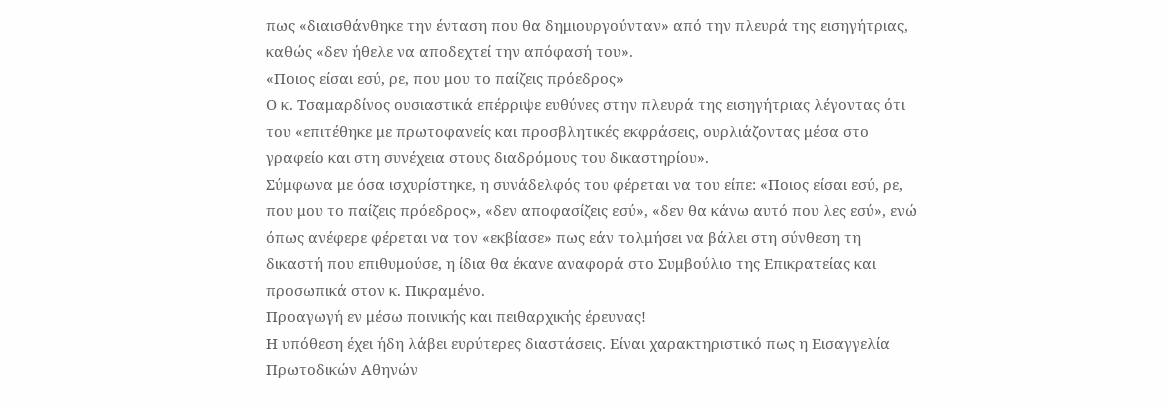πως «διαισθάνθηκε την ένταση που θα δημιουργούνταν» από την πλευρά της εισηγήτριας, καθώς «δεν ήθελε να αποδεχτεί την απόφασή του».
«Ποιος είσαι εσύ, ρε, που μου το παίζεις πρόεδρος»
Ο κ. Τσαμαρδίνος ουσιαστικά επέρριψε ευθύνες στην πλευρά της εισηγήτριας λέγοντας ότι του «επιτέθηκε με πρωτοφανείς και προσβλητικές εκφράσεις, ουρλιάζοντας μέσα στο γραφείο και στη συνέχεια στους διαδρόμους του δικαστηρίου».
Σύμφωνα με όσα ισχυρίστηκε, η συνάδελφός του φέρεται να του είπε: «Ποιος είσαι εσύ, ρε, που μου το παίζεις πρόεδρος», «δεν αποφασίζεις εσύ», «δεν θα κάνω αυτό που λες εσύ», ενώ όπως ανέφερε φέρεται να τον «εκβίασε» πως εάν τολμήσει να βάλει στη σύνθεση τη δικαστή που επιθυμούσε, η ίδια θα έκανε αναφορά στο Συμβούλιο της Επικρατείας και προσωπικά στον κ. Πικραμένο.
Προαγωγή εν μέσω ποινικής και πειθαρχικής έρευνας!
Η υπόθεση έχει ήδη λάβει ευρύτερες διαστάσεις. Είναι χαρακτηριστικό πως η Εισαγγελία Πρωτοδικών Αθηνών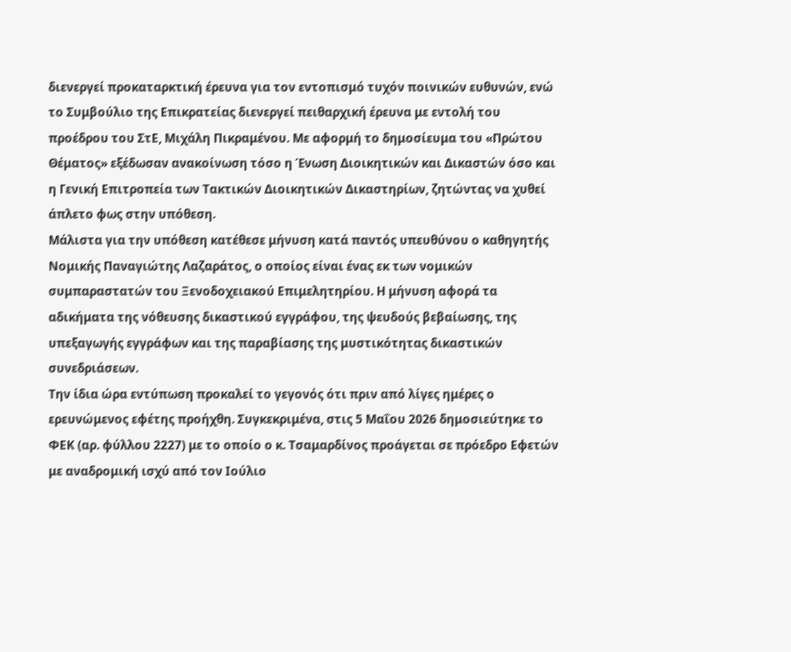διενεργεί προκαταρκτική έρευνα για τον εντοπισμό τυχόν ποινικών ευθυνών, ενώ το Συμβούλιο της Επικρατείας διενεργεί πειθαρχική έρευνα με εντολή του προέδρου του ΣτΕ, Μιχάλη Πικραμένου. Με αφορμή το δημοσίευμα του «Πρώτου Θέματος» εξέδωσαν ανακοίνωση τόσο η Ένωση Διοικητικών και Δικαστών όσο και η Γενική Επιτροπεία των Τακτικών Διοικητικών Δικαστηρίων, ζητώντας να χυθεί άπλετο φως στην υπόθεση.
Μάλιστα για την υπόθεση κατέθεσε μήνυση κατά παντός υπευθύνου ο καθηγητής Νομικής Παναγιώτης Λαζαράτος, ο οποίος είναι ένας εκ των νομικών συμπαραστατών του Ξενοδοχειακού Επιμελητηρίου. Η μήνυση αφορά τα αδικήματα της νόθευσης δικαστικού εγγράφου, της ψευδούς βεβαίωσης, της υπεξαγωγής εγγράφων και της παραβίασης της μυστικότητας δικαστικών συνεδριάσεων.
Την ίδια ώρα εντύπωση προκαλεί το γεγονός ότι πριν από λίγες ημέρες ο ερευνώμενος εφέτης προήχθη. Συγκεκριμένα, στις 5 Μαΐου 2026 δημοσιεύτηκε το ΦΕΚ (αρ. φύλλου 2227) με το οποίο ο κ. Τσαμαρδίνος προάγεται σε πρόεδρο Εφετών με αναδρομική ισχύ από τον Ιούλιο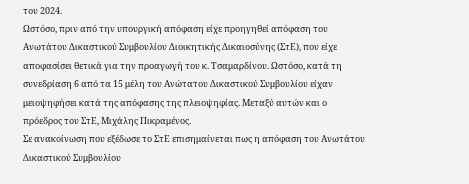του 2024.
Ωστόσο, πριν από την υπουργική απόφαση είχε προηγηθεί απόφαση του Ανωτάτου Δικαστικού Συμβουλίου Διοικητικής Δικαιοσύνης (ΣτΕ), που είχε αποφασίσει θετικά για την προαγωγή του κ. Τσαμαρδίνου. Ωστόσο, κατά τη συνεδρίαση 6 από τα 15 μέλη του Ανώτατου Δικαστικού Συμβουλίου είχαν μειοψηφήσει κατά της απόφασης της πλειοψηφίας. Μεταξύ αυτών και ο πρόεδρος του ΣτΕ, Μιχάλης Πικραμένος.
Σε ανακοίνωση που εξέδωσε το ΣτΕ επισημαίνεται πως η απόφαση του Ανωτάτου Δικαστικού Συμβουλίου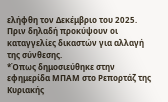ελήφθη τον Δεκέμβριο του 2025. Πριν δηλαδή προκύψουν οι καταγγελίες δικαστών για αλλαγή της σύνθεσης.
*Όπως δημοσιεύθηκε στην εφημερίδα ΜΠΑΜ στο Ρεπορτάζ της Κυριακής